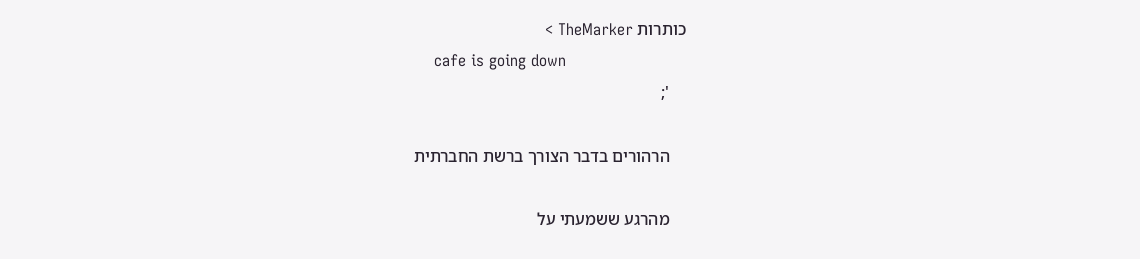כותרות TheMarker >
    cafe is going down
    ';

    הרהורים בדבר הצורך ברשת החברתית

    מהרגע ששמעתי על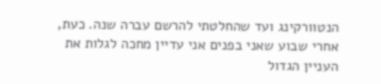הנטוורקינג ועד שהחלטתי להרשם עברה שנה. כעת, אחרי שבוע שאני בפנים אני עדיין מחכה לגלות את העניין הגדול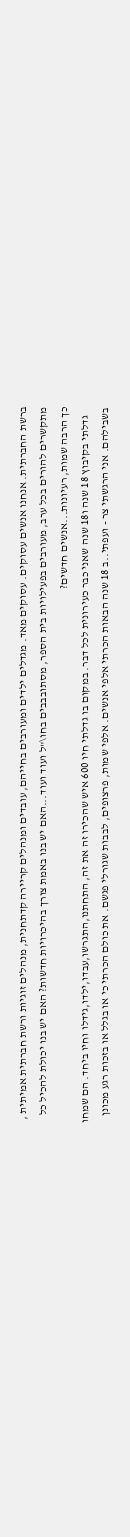ברשת החברתית. אנחנו אנשים עסוקים. עסוקים מאד. מגדלים ילדים ומעורבים בחייהם, עובדים ומנהלים קריירה קדתחנית, מנהלים זוגיות ורשת חברתית אמיתית , מתקשרים להורים בכל ערב, מעורבים בפעילויות בית הספר, מסתובבבים בחו\"ל ועוד ועוד...האם יש בנו באמת צורך בהיכרויות חדשות? האם יש בנו יכולת להכיל כל כך הרבה שמות, רעיונות...אנשים חדשים?
    גדלתי בקיבוץ 18 שנה ו18 שנה שאני כבר כעירונית לכל דבר. במקום בו גדלתי חיו 600 איש שהכירו זה את זה, התחתנו,התגרשו,עבדו,ילדו,גידלו וחיו ביחד. הם שמחו בשבילהם. אני הרגשתי צר - ועפתי..ב 18 שנה הבאות הכרתי אלפי אנשים. אלפי שמות, פרצופים, לבבות שגורלי פגשם. את כולם הכרתי כי או בגלל או בזכות רגע מכונן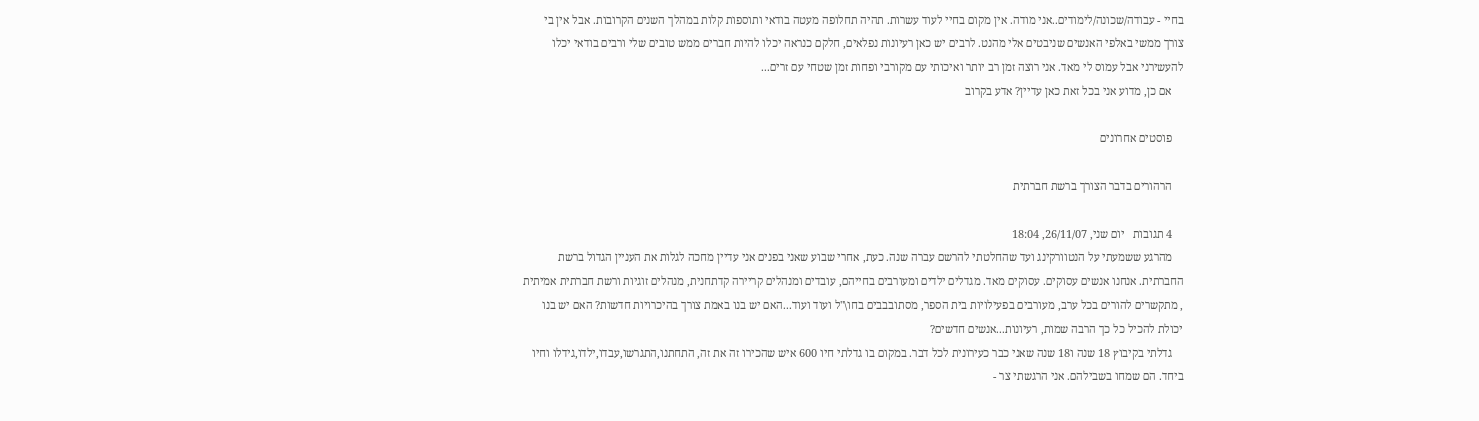בחיי - עבודה/שכונה/לימודים..אני מודה. אין מקום בחיי לעוד עשרות. תהיה תחלופה מעטה בודאי ותוספות קלות במהלך השנים הקרובות. אבל אין בי צורך ממשי באלפי האנשים שניבטים אלי מהנט. לרבים יש כאן רעיונות נפלאים, חלקם כנראה יכלו להיות חברים ממש טובים שלי ורבים בודאי יכלו להעשירני אבל עמוס לי מאד. אני רוצה זמן רב יותר ואיכותי עם מקורבי ופחות זמן שטחי עם זרים...
    אם כן, מדוע אני בכל זאת כאן עדיין? אדע בקרוב

    פוסטים אחרונים

    הרהורים בדבר הצורך ברשת חברתית

    4 תגובות   יום שני, 26/11/07, 18:04
    מהרגע ששמעתי על הנטוורקינג ועד שהחלטתי להרשם עברה שנה. כעת, אחרי שבוע שאני בפנים אני עדיין מחכה לגלות את העניין הגדול ברשת החברתית. אנחנו אנשים עסוקים. עסוקים מאד. מגדלים ילדים ומעורבים בחייהם, עובדים ומנהלים קריירה קדתחנית, מנהלים זוגיות ורשת חברתית אמיתית , מתקשרים להורים בכל ערב, מעורבים בפעילויות בית הספר, מסתובבבים בחו\"ל ועוד ועוד...האם יש בנו באמת צורך בהיכרויות חדשות? האם יש בנו יכולת להכיל כל כך הרבה שמות, רעיונות...אנשים חדשים?
    גדלתי בקיבוץ 18 שנה ו18 שנה שאני כבר כעירונית לכל דבר. במקום בו גדלתי חיו 600 איש שהכירו זה את זה, התחתנו,התגרשו,עבדו,ילדו,גידלו וחיו ביחד. הם שמחו בשבילהם. אני הרגשתי צר -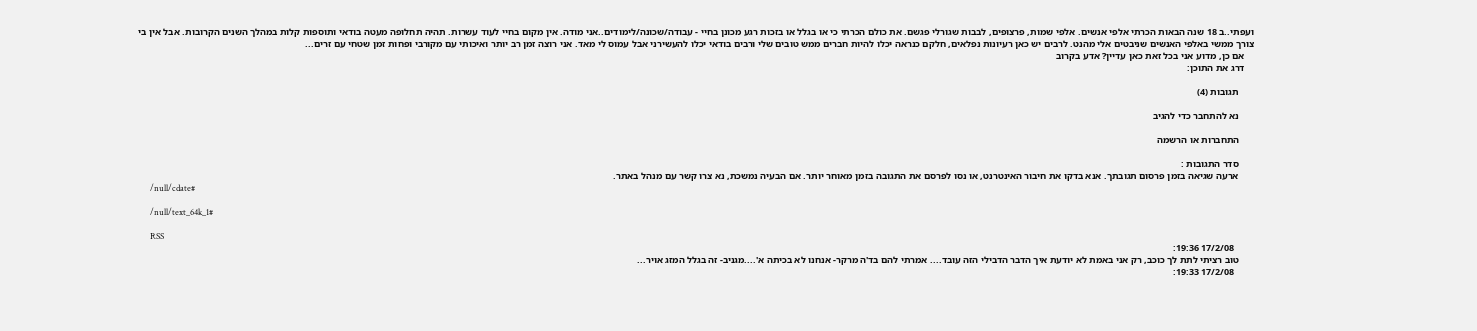ועפתי..ב 18 שנה הבאות הכרתי אלפי אנשים. אלפי שמות, פרצופים, לבבות שגורלי פגשם. את כולם הכרתי כי או בגלל או בזכות רגע מכונן בחיי - עבודה/שכונה/לימודים..אני מודה. אין מקום בחיי לעוד עשרות. תהיה תחלופה מעטה בודאי ותוספות קלות במהלך השנים הקרובות. אבל אין בי צורך ממשי באלפי האנשים שניבטים אלי מהנט. לרבים יש כאן רעיונות נפלאים, חלקם כנראה יכלו להיות חברים ממש טובים שלי ורבים בודאי יכלו להעשירני אבל עמוס לי מאד. אני רוצה זמן רב יותר ואיכותי עם מקורבי ופחות זמן שטחי עם זרים...
    אם כן, מדוע אני בכל זאת כאן עדיין? אדע בקרוב
    דרג את התוכן:

      תגובות (4)

      נא להתחבר כדי להגיב

      התחברות או הרשמה

      סדר התגובות :
      ארעה שגיאה בזמן פרסום תגובתך. אנא בדקו את חיבור האינטרנט, או נסו לפרסם את התגובה בזמן מאוחר יותר. אם הבעיה נמשכת, נא צרו קשר עם מנהל באתר.
      /null/cdate#

      /null/text_64k_1#

      RSS
        17/2/08 19:36:
      טוב רציתי לתת לך כוכב, רק אני באמת לא יודעת איך הדבר הדבילי הזה עובד.... אמרתי להם בד'ה מרקר- אנחנו לא בכיתה א'....מגניב- זה בגלל המזג אויר...
        17/2/08 19:33: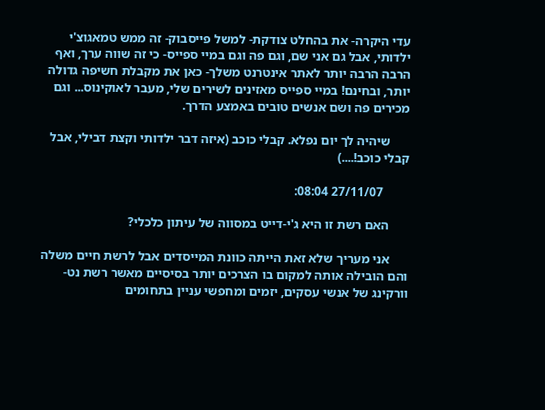עדי היקרה- את בהחלט צודקת- למשל פייסבוק- זה ממש טמאגוצ'י ילדותי, אבל גם אני שם, וגם פה וגם במיי ספייס- כי זה שווה ערך, ואף הרבה הרבה יותר לאתר אינטרנט משלך- כאן את מקבלת חשיפה גדולה יותר, ובחינם! במיי ספייס מאזינים לשירים שלי, מעבר לאוקינוס... וגם מכירים פה ושם אנשים טובים באמצע הדרך.

      שיהיה לך יום נפלא. קבלי כוכב (איזה דבר ילדותי וקצת דבילי, אבל קבלי כוכב!....)

        27/11/07 08:04:

      האם רשת זו היא ג'י-דייט במסווה של עיתון כלכלי?

      אני מעריך שלא זאת הייתה כוונת המייסדים אבל לרשת חיים משלה והם הובילה אותה למקום בו הצרכים יותר בסיסיים מאשר רשת נט-וורקינג של אנשי עסקים, יזמים ומחפשי עניין בתחומים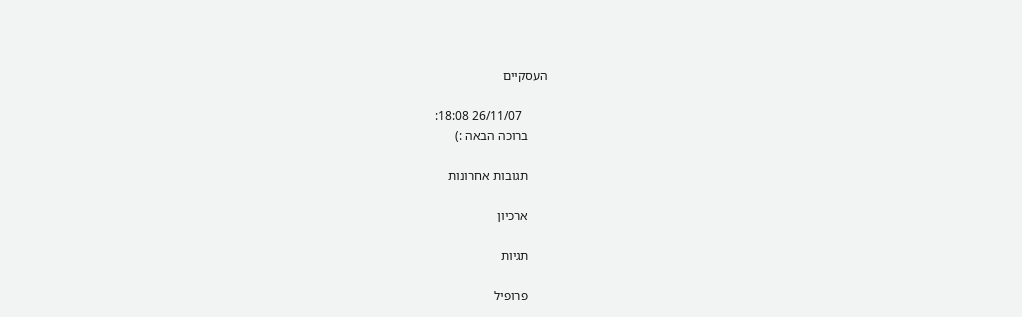העסקיים

        26/11/07 18:08:
      ברוכה הבאה :)

      תגובות אחרונות

      ארכיון

      תגיות

      פרופיל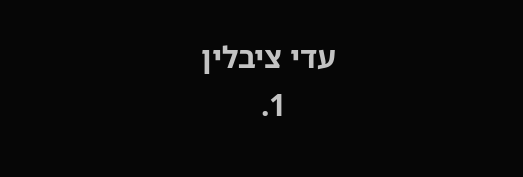עדי ציבלין
      1.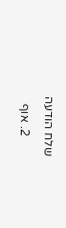שלח הודעה
      2. אוף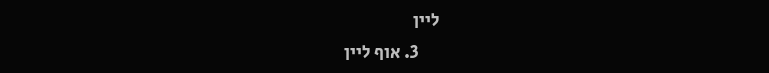ליין
      3. אוף ליין